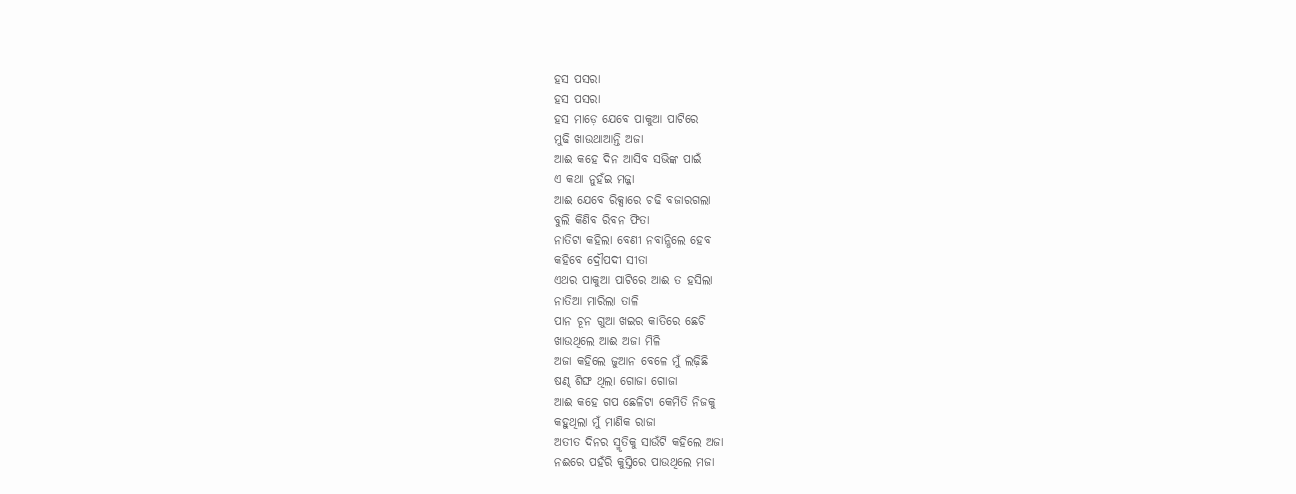ହସ ପସରା
ହସ ପସରା
ହସ ମାଡ଼େ ଯେବେ ପାକୁଆ ପାଟିରେ
ମୁଢି ଖାଉଥାଆନ୍ତି ଅଜା
ଆଈ କହେ ଦିନ ଆସିବ ସଭିଙ୍କ ପାଇଁ
ଏ କଥା ନୁହଁଇ ମଜ୍ଜା
ଆଈ ଯେବେ ରିକ୍ସାରେ ଚଢି ବଜାରଗଲା
ବୁଲି କିଣିବ ରିବନ ଫିତା
ନାତିଟା କହିଲା ବେଣୀ ନବାନ୍ଧିଲେ ହେବ
କହିବେ ଦ୍ରୌପଦୀ ସୀତା
ଏଥର ପାକୁଆ ପାଟିରେ ଆଈ ତ ହସିଲା
ନାତିଆ ମାରିଲା ତାଳି
ପାନ ଚୂନ ଗୁଆ ଖଇର କାତିରେ ଛେଚି
ଖାଉଥିଲେ ଆଈ ଅଜା ମିଳି
ଅଜା କହିଲେ ଜୁଆନ ବେଳେ ମୁଁ ଲଢ଼ିଛି
ଷଣ୍ଢ ଶିଙ୍ଘ ଥିଲା ଗୋଜା ଗୋଜା
ଆଈ କହେ ଗପ ଛେଳିଟା କେମିତି ନିଜକୁ
କହୁଥିଲା ମୁଁ ମାଣିକ ରାଜା
ଅତୀତ ଦିନର ସ୍ମୃତିକୁ ସାଉଁଟି କହିଲେ ଅଜା
ନଈରେ ପହଁରି କୁସ୍ତିରେ ପାଉଥିଲେ ମଜା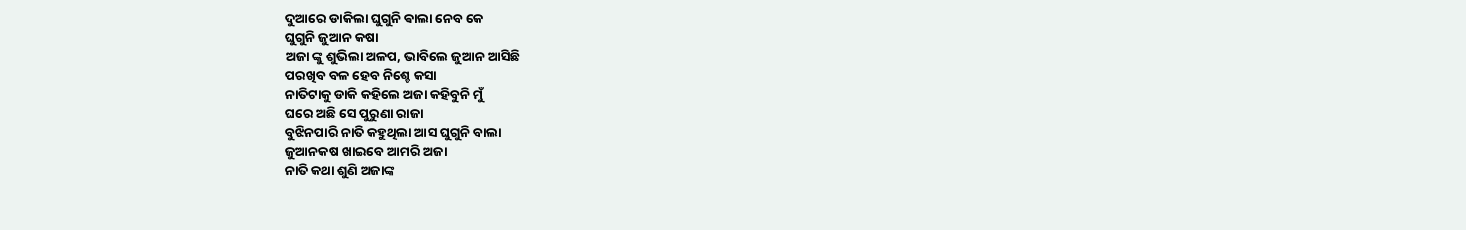ଦୁଆରେ ଡାକିଲା ଘୁଗୁନି ଵାଲା ନେବ କେ
ଘୁଗୁନି ଜୁଆନ କଷା
ଅଜା ଙ୍କୁ ଶୁଭିଲା ଅଳପ, ଭାବିଲେ ଜୁଆନ ଆସିଛି
ପରଖିବ ବଳ ହେବ ନିଶ୍ଚେ କସା
ନାତିଟାକୁ ଡାକି କହିଲେ ଅଜା କହିବୁନି ମୁଁ
ଘରେ ଅଛି ସେ ପୁରୁଣା ରାଜା
ବୁଝିନପାରି ନାତି କହୁଥିଲା ଆସ ଘୁଗୁନି ବାଲା
ଜୁଆନକଷ ଖାଇବେ ଆମରି ଅଜା
ନାତି କଥା ଶୁଣି ଅଜାଙ୍କ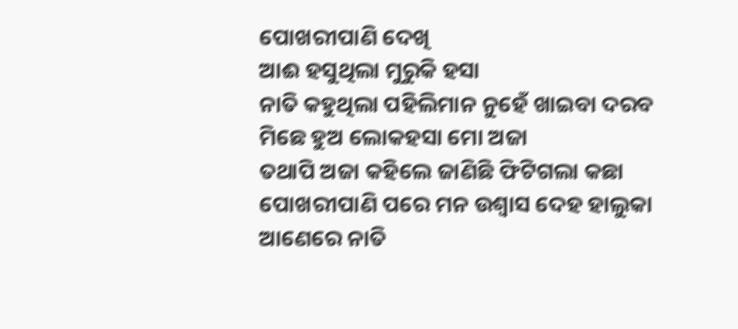ପୋଖରୀପାଣି ଦେଖି
ଆଈ ହସୁଥିଲା ମୁରୁକି ହସା
ନାତି କହୁଥିଲା ପହିଲିମାନ ନୁହେଁ ଖାଇବା ଦରବ
ମିଛେ ହୁଅ ଲୋକହସା ମୋ ଅଜା
ତଥାପି ଅଜା କହିଲେ ଜାଣିଛି ଫିଟିଗଲା କଛା
ପୋଖରୀପାଣି ପରେ ମନ ଉଶ୍ଵାସ ଦେହ ହାଲୁକା
ଆଣେରେ ନାତି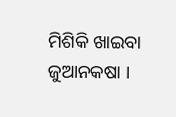ମିଶିକି ଖାଇବା ଜୁଆନକଷା ।